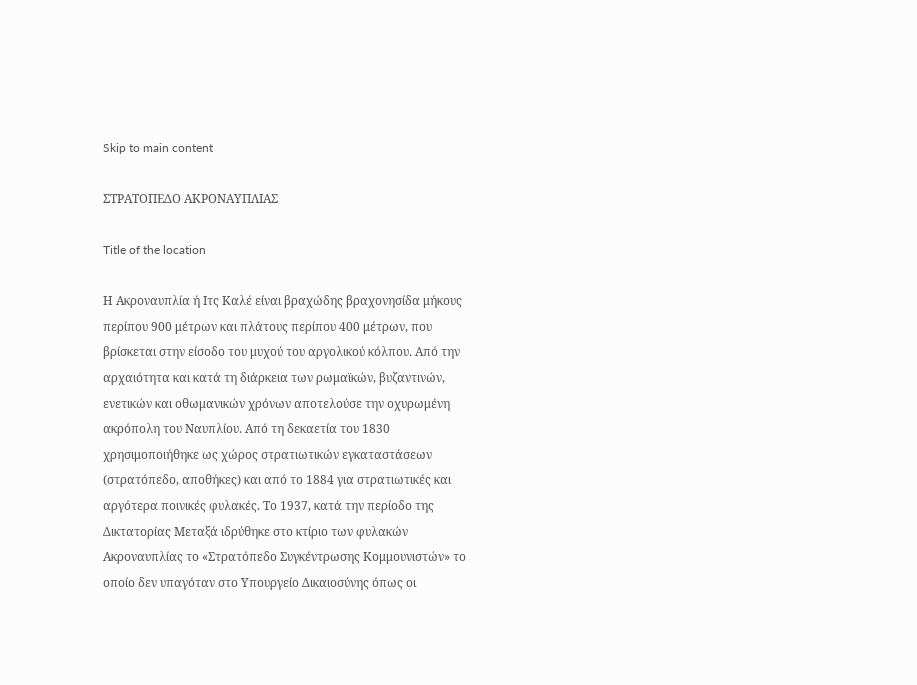Skip to main content

ΣΤΡΑΤΟΠΕΔΟ ΑΚΡΟΝΑΥΠΛΙΑΣ

Title of the location

Η Ακροναυπλία ή Ιτς Καλέ είναι βραχώδης βραχονησίδα μήκους περίπου 900 μέτρων και πλάτους περίπου 400 μέτρων, που βρίσκεται στην είσοδο του μυχού του αργολικού κόλπου. Από την αρχαιότητα και κατά τη διάρκεια των ρωμαϊκών, βυζαντινών, ενετικών και οθωμανικών χρόνων αποτελούσε την οχυρωμένη ακρόπολη του Ναυπλίου. Από τη δεκαετία του 1830 χρησιμοποιήθηκε ως χώρος στρατιωτικών εγκαταστάσεων (στρατόπεδο, αποθήκες) και από το 1884 για στρατιωτικές και αργότερα ποινικές φυλακές. Το 1937, κατά την περίοδο της Δικτατορίας Μεταξά ιδρύθηκε στο κτίριο των φυλακών Ακροναυπλίας το «Στρατόπεδο Συγκέντρωσης Κομμουνιστών» το οποίο δεν υπαγόταν στο Υπουργείο Δικαιοσύνης όπως οι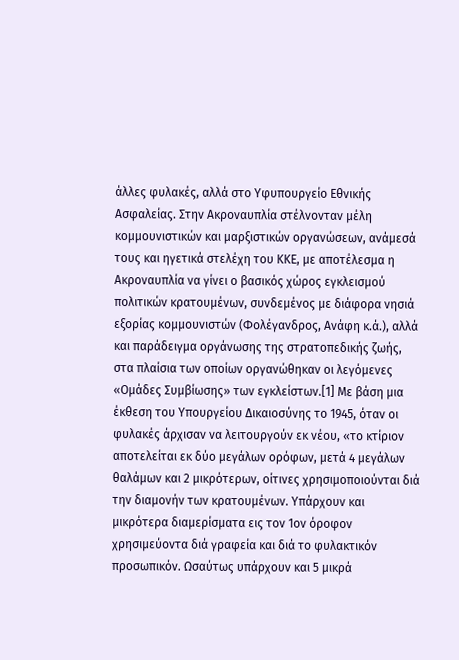άλλες φυλακές, αλλά στο Υφυπουργείο Εθνικής Ασφαλείας. Στην Ακροναυπλία στέλνονταν μέλη κομμουνιστικών και μαρξιστικών οργανώσεων, ανάμεσά τους και ηγετικά στελέχη του ΚΚΕ, με αποτέλεσμα η Ακροναυπλία να γίνει ο βασικός χώρος εγκλεισμού πολιτικών κρατουμένων, συνδεμένος με διάφορα νησιά εξορίας κομμουνιστών (Φολέγανδρος, Ανάφη κ.ά.), αλλά και παράδειγμα οργάνωσης της στρατοπεδικής ζωής, στα πλαίσια των οποίων οργανώθηκαν οι λεγόμενες «Ομάδες Συμβίωσης» των εγκλείστων.[1] Με βάση μια έκθεση του Υπουργείου Δικαιοσύνης το 1945, όταν οι φυλακές άρχισαν να λειτουργούν εκ νέου, «το κτίριον αποτελείται εκ δύο μεγάλων ορόφων, μετά 4 μεγάλων θαλάμων και 2 μικρότερων, οίτινες χρησιμοποιούνται διά την διαμονήν των κρατουμένων. Υπάρχουν και μικρότερα διαμερίσματα εις τον 1ον όροφον χρησιμεύοντα διά γραφεία και διά το φυλακτικόν προσωπικόν. Ωσαύτως υπάρχουν και 5 μικρά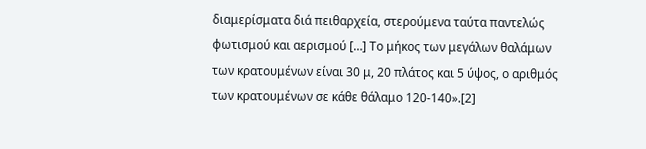διαμερίσματα διά πειθαρχεία, στερούμενα ταύτα παντελώς φωτισμού και αερισμού […] Το μήκος των μεγάλων θαλάμων των κρατουμένων είναι 30 μ, 20 πλάτος και 5 ύψος, ο αριθμός των κρατουμένων σε κάθε θάλαμο 120-140».[2]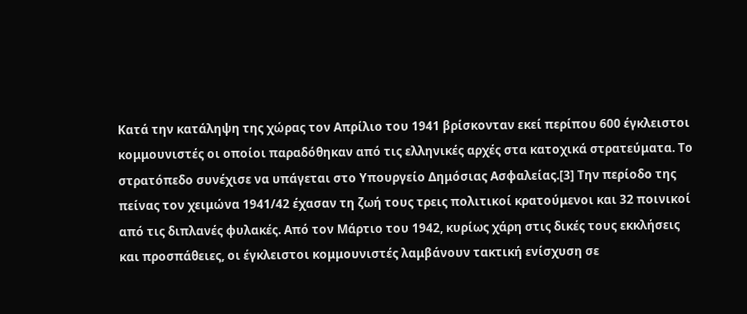Κατά την κατάληψη της χώρας τον Απρίλιο του 1941 βρίσκονταν εκεί περίπου 600 έγκλειστοι κομμουνιστές οι οποίοι παραδόθηκαν από τις ελληνικές αρχές στα κατοχικά στρατεύματα. Το στρατόπεδο συνέχισε να υπάγεται στο Υπουργείο Δημόσιας Ασφαλείας.[3] Την περίοδο της πείνας τον χειμώνα 1941/42 έχασαν τη ζωή τους τρεις πολιτικοί κρατούμενοι και 32 ποινικοί από τις διπλανές φυλακές. Από τον Μάρτιο του 1942, κυρίως χάρη στις δικές τους εκκλήσεις και προσπάθειες, οι έγκλειστοι κομμουνιστές λαμβάνουν τακτική ενίσχυση σε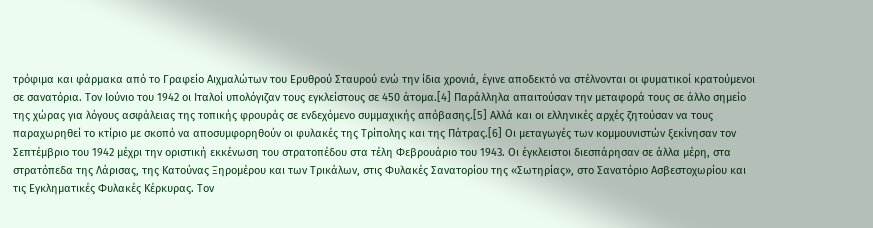τρόφιμα και φάρμακα από το Γραφείο Αιχμαλώτων του Ερυθρού Σταυρού ενώ την ίδια χρονιά, έγινε αποδεκτό να στέλνονται οι φυματικοί κρατούμενοι σε σανατόρια. Τον Ιούνιο του 1942 οι Ιταλοί υπολόγιζαν τους εγκλείστους σε 450 άτομα.[4] Παράλληλα απαιτούσαν την μεταφορά τους σε άλλο σημείο της χώρας για λόγους ασφάλειας της τοπικής φρουράς σε ενδεχόμενο συμμαχικής απόβασης.[5] Αλλά και οι ελληνικές αρχές ζητούσαν να τους παραχωρηθεί το κτίριο με σκοπό να αποσυμφορηθούν οι φυλακές της Τρίπολης και της Πάτρας.[6] Οι μεταγωγές των κομμουνιστών ξεκίνησαν τον  Σεπτέμβριο του 1942 μέχρι την οριστική εκκένωση του στρατοπέδου στα τέλη Φεβρουάριο του 1943. Οι έγκλειστοι διεσπάρησαν σε άλλα μέρη, στα στρατόπεδα της Λάρισας, της Κατούνας Ξηρομέρου και των Τρικάλων, στις Φυλακές Σανατορίου της «Σωτηρίας», στο Σανατόριο Ασβεστοχωρίου και τις Εγκληματικές Φυλακές Κέρκυρας. Τον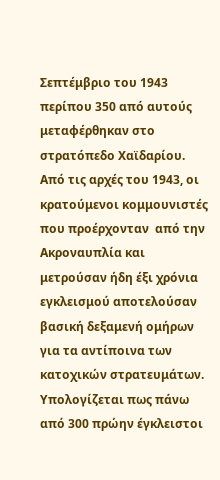Σεπτέμβριο του 1943 περίπου 350 από αυτούς μεταφέρθηκαν στο στρατόπεδο Χαϊδαρίου. Από τις αρχές του 1943, οι κρατούμενοι κομμουνιστές που προέρχονταν  από την Ακροναυπλία και μετρούσαν ήδη έξι χρόνια εγκλεισμού αποτελούσαν βασική δεξαμενή ομήρων για τα αντίποινα των κατοχικών στρατευμάτων. Υπολογίζεται πως πάνω από 300 πρώην έγκλειστοι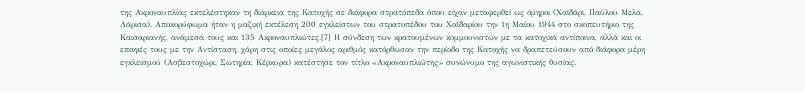της Ακροναυπλίας εκτελέστηκαν τη διάρκεια της Κατοχής σε διάφορα στρατόπεδα όπου είχαν μεταφερθεί ως όμηροι (Χαϊδάρι, Παύλου Μελά, Λάρισα). Αποκορύφωμα ήταν η μαζική εκτέλεση 200 εγκλείστων του στρατοπέδου του Χαϊδαρίου την 1η Μαίου 1944 στο σκοπευτήριο της Καισαριανής, ανάμεσά τους και 135 Ακροναυπλιώτες.[7] Η σύνδεση των κρατουμένων κομμουνιστών με τα κατοχικά αντίποινα, αλλά και οι επαφές τους με την Αντίσταση, χάρη στις οποίες μεγάλος αριθμός κατόρθωσαν την περίοδο της Κατοχής να δραπετεύσουν από διάφορα μέρη εγκλεισμού (Ασβεστοχώρι, Σωτηρία, Κέρκυρα) κατέστησε τον τίτλο «Ακροναυπλιώτης» συνώνυμο της αγωνιστικής θυσίας.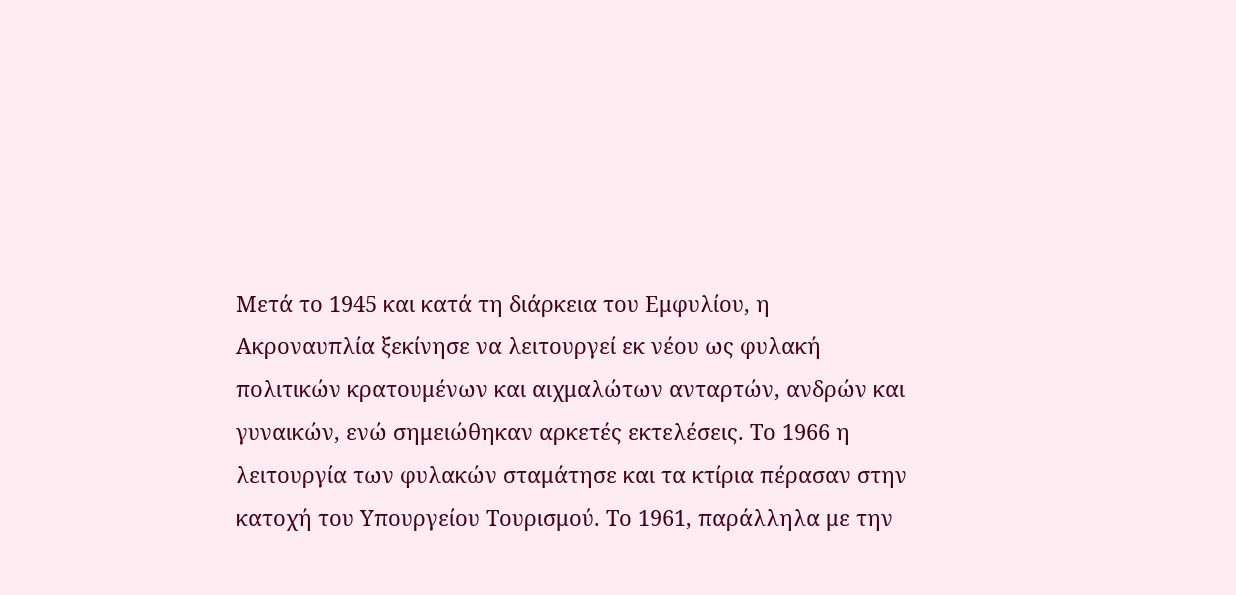Μετά το 1945 και κατά τη διάρκεια του Εμφυλίου, η Ακροναυπλία ξεκίνησε να λειτουργεί εκ νέου ως φυλακή πολιτικών κρατουμένων και αιχμαλώτων ανταρτών, ανδρών και γυναικών, ενώ σημειώθηκαν αρκετές εκτελέσεις. Το 1966 η λειτουργία των φυλακών σταμάτησε και τα κτίρια πέρασαν στην κατοχή του Υπουργείου Τουρισμού. Το 1961, παράλληλα με την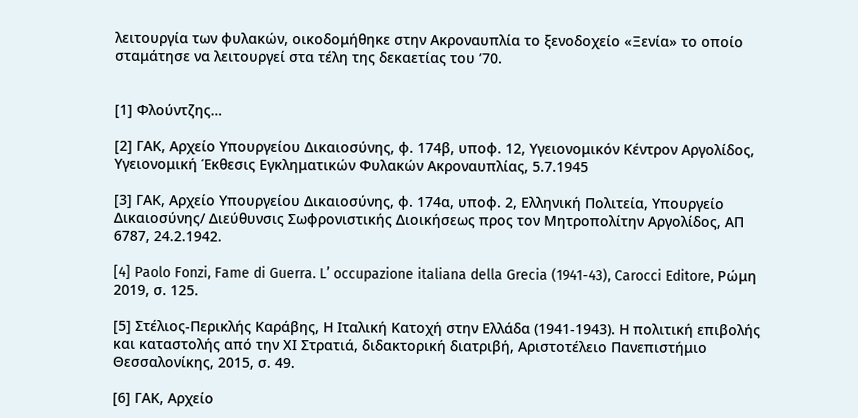λειτουργία των φυλακών, οικοδομήθηκε στην Ακροναυπλία το ξενοδοχείο «Ξενία» το οποίο σταμάτησε να λειτουργεί στα τέλη της δεκαετίας του ’70.


[1] Φλούντζης…

[2] ΓΑΚ, Αρχείο Υπουργείου Δικαιοσύνης, φ. 174β, υποφ. 12, Υγειονομικόν Κέντρον Αργολίδος, Υγειονομική Έκθεσις Εγκληματικών Φυλακών Ακροναυπλίας, 5.7.1945

[3] ΓΑΚ, Αρχείο Υπουργείου Δικαιοσύνης, φ. 174α, υποφ. 2, Ελληνική Πολιτεία, Υπουργείο Δικαιοσύνης/ Διεύθυνσις Σωφρονιστικής Διοικήσεως προς τον Μητροπολίτην Αργολίδος, ΑΠ 6787, 24.2.1942.

[4] Paolo Fonzi, Fame di Guerra. L’ occupazione italiana della Grecia (1941-43), Carocci Editore, Ρώμη 2019, σ. 125.

[5] Στέλιος-Περικλής Καράβης, Η Ιταλική Κατοχή στην Ελλάδα (1941-1943). Η πολιτική επιβολής και καταστολής από την ΧΙ Στρατιά, διδακτορική διατριβή, Αριστοτέλειο Πανεπιστήμιο Θεσσαλονίκης, 2015, σ. 49.

[6] ΓΑΚ, Αρχείο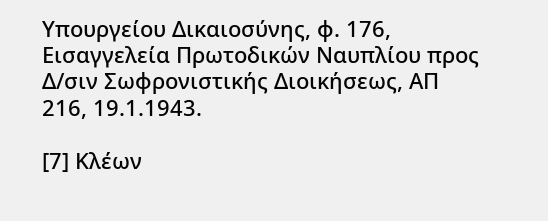Υπουργείου Δικαιοσύνης, φ. 176, Εισαγγελεία Πρωτοδικών Ναυπλίου προς Δ/σιν Σωφρονιστικής Διοικήσεως, ΑΠ 216, 19.1.1943.

[7] Κλέων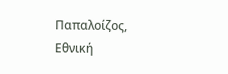Παπαλοίζος, Εθνική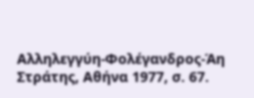Αλληλεγγύη-Φολέγανδρος-Άη Στράτης, Αθήνα 1977, σ. 67.